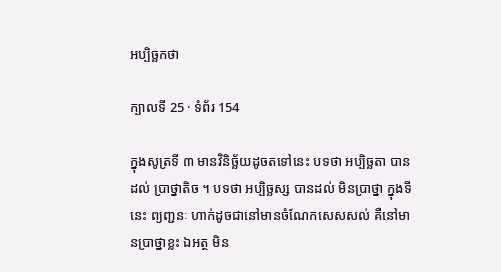អប្បិច្ឆកថា

ក្បាលទី 25 · ទំព័រ 154

ក្នុងសូត្រទី ៣ មានវិនិច្ឆ័យដូចតទៅនេះ បទថា អប្បិច្ឆតា បានដល់ ប្រាថ្នាតិច ។ បទថា អប្បិច្ឆស្ស បានដល់ មិនប្រាថ្នា ក្នុងទីនេះ ព្យញ្ជនៈ ហាក់ដូចជានៅមានចំណែកសេសសល់ គឺនៅមានប្រាថ្នាខ្លះ ឯអត្ថ មិន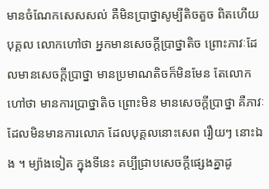មានចំណែកសេសសល់ គឺមិនប្រាថ្នាសូម្បីតិចតួច ពិតហើយ បុគ្គល លោកហៅថា អ្នកមានសេចក្តីប្រាថ្នាតិច ព្រោះភាវៈដែលមានសេចក្តីប្រាថ្នា មានប្រមាណតិចក៏មិនមែន តែលោកហៅថា មានការប្រាថ្នាតិច ព្រោះមិន មានសេចក្តីប្រាថ្នា គឺភាវៈដែលមិនមានការលោភ ដែលបុគ្គលនោះសេព រឿយៗ នោះឯង ។ ម្យ៉ាងទៀត ក្នុងទីនេះ គប្បីជ្រាបសេចក្តីផ្សេងគ្នាដូ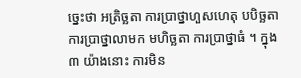ច្នេះថា អត្រិច្ឆតា ការប្រាថ្នាហួសហេតុ បបិច្ឆតា ការប្រាថ្នាលាមក មហិច្ឆតា ការប្រាថ្នាធំ ។ ក្នុង ៣ យ៉ាងនោះ ការមិន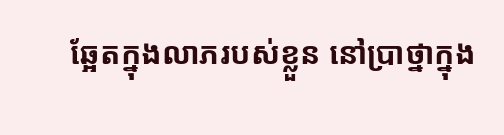ឆ្អែតក្នុងលាភរបស់ខ្លួន នៅប្រាថ្នាក្នុង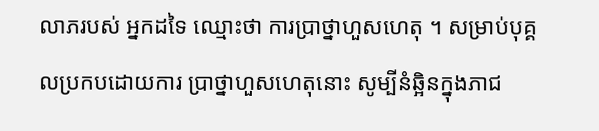លាភរបស់ អ្នកដទៃ ឈ្មោះថា ការប្រាថ្នាហួសហេតុ ។ សម្រាប់បុគ្គលប្រកបដោយការ ប្រាថ្នាហួសហេតុនោះ សូម្បីនំឆ្អិនក្នុងភាជ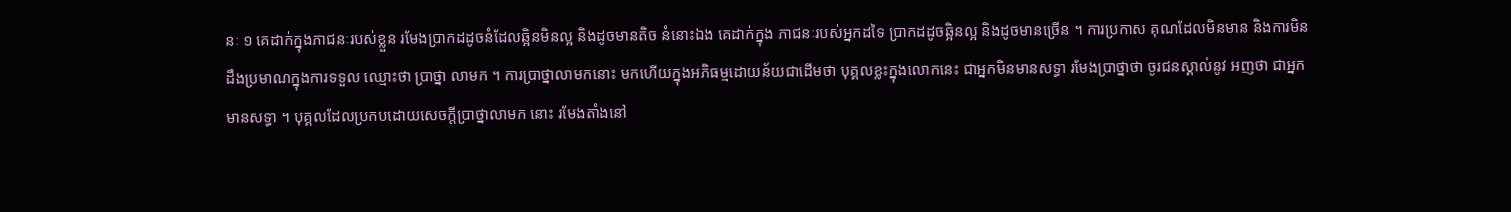នៈ ១ គេដាក់ក្នុងភាជនៈរបស់ខ្លួន រមែងប្រាកដដូចនំដែលឆ្អិនមិនល្អ និងដូចមានតិច នំនោះឯង គេដាក់ក្នុង ភាជនៈរបស់អ្នកដទៃ ប្រាកដដូចឆ្អិនល្អ និងដូចមានច្រើន ។ ការប្រកាស គុណដែលមិនមាន និងការមិនដឹងប្រមាណក្នុងការទទួល ឈ្មោះថា ប្រាថ្នា លាមក ។ ការប្រាថ្នាលាមកនោះ មកហើយក្នុងអភិធម្មដោយន័យជាដើមថា បុគ្គលខ្លះក្នុងលោកនេះ ជាអ្នកមិនមានសទ្ធា រមែងប្រាថ្នាថា ចូរជនស្គាល់នូវ អញថា ជាអ្នកមានសទ្ធា ។ បុគ្គលដែលប្រកបដោយសេចក្តីប្រាថ្នាលាមក នោះ រមែងតាំងនៅ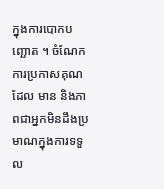ក្នុងការបោកបញ្ឆោត ។ ចំណែកការប្រកាសគុណដែល មាន និងភាពជាអ្នកមិនដឹងប្រមាណក្នុងការទទួល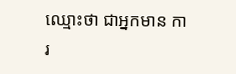ឈ្មោះថា ជាអ្នកមាន ការ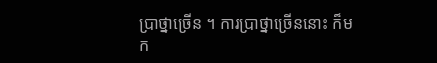ប្រាថ្នាច្រើន ។ ការប្រាថ្នាច្រើននោះ ក៏មក